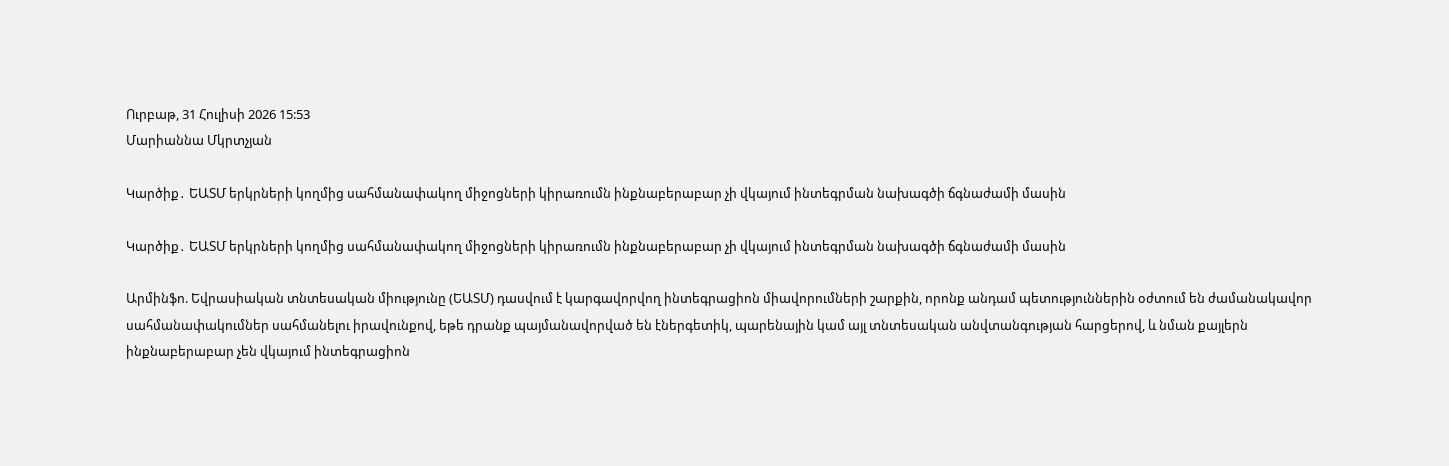Ուրբաթ, 31 Հուլիսի 2026 15:53
Մարիաննա Մկրտչյան

Կարծիք․ ԵԱՏՄ երկրների կողմից սահմանափակող միջոցների կիրառումն ինքնաբերաբար չի վկայում ինտեգրման նախագծի ճգնաժամի մասին

Կարծիք․ ԵԱՏՄ երկրների կողմից սահմանափակող միջոցների կիրառումն ինքնաբերաբար չի վկայում ինտեգրման նախագծի ճգնաժամի մասին

Արմինֆո. Եվրասիական տնտեսական միությունը (ԵԱՏՄ) դասվում է կարգավորվող ինտեգրացիոն միավորումների շարքին, որոնք անդամ պետություններին օժտում են ժամանակավոր սահմանափակումներ սահմանելու իրավունքով, եթե դրանք պայմանավորված են էներգետիկ, պարենային կամ այլ տնտեսական անվտանգության հարցերով, և նման քայլերն ինքնաբերաբար չեն վկայում ինտեգրացիոն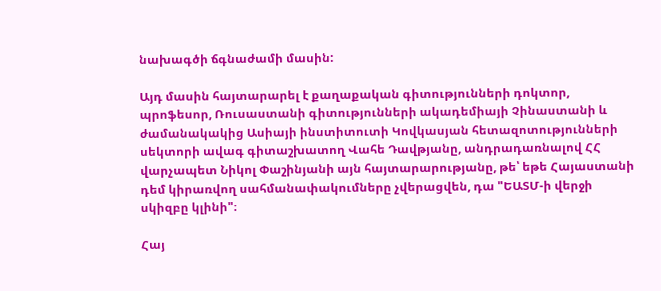նախագծի ճգնաժամի մասին:

Այդ մասին հայտարարել է քաղաքական գիտությունների դոկտոր, պրոֆեսոր, Ռուսաստանի գիտությունների ակադեմիայի Չինաստանի և ժամանակակից Ասիայի ինստիտուտի Կովկասյան հետազոտությունների սեկտորի ավագ գիտաշխատող Վահե Դավթյանը, անդրադառնալով ՀՀ վարչապետ Նիկոլ Փաշինյանի այն հայտարարությանը, թե՝ եթե Հայաստանի դեմ կիրառվող սահմանափակումները չվերացվեն, դա "ԵԱՏՄ-ի վերջի սկիզբը կլինի"։

Հայ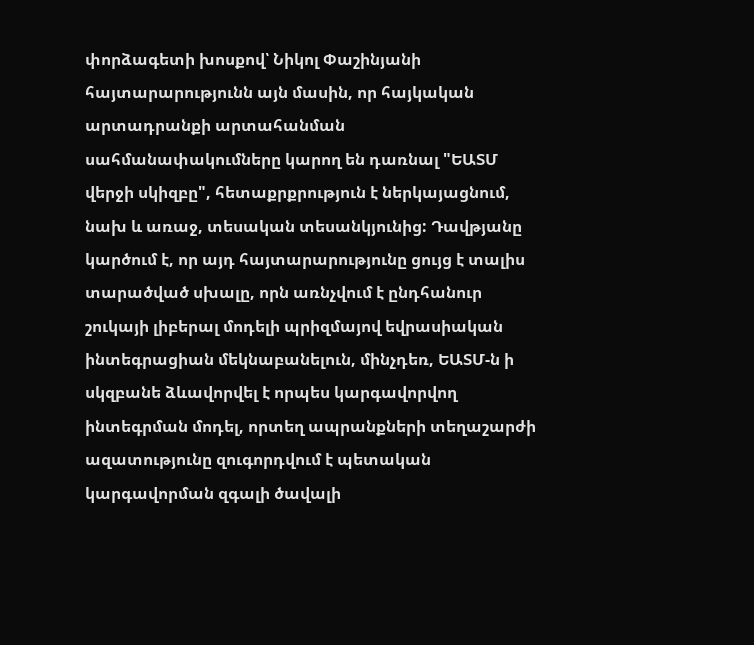փորձագետի խոսքով՝ Նիկոլ Փաշինյանի հայտարարությունն այն մասին, որ հայկական արտադրանքի արտահանման սահմանափակումները կարող են դառնալ "ԵԱՏՄ վերջի սկիզբը", հետաքրքրություն է ներկայացնում, նախ և առաջ, տեսական տեսանկյունից: Դավթյանը կարծում է, որ այդ հայտարարությունը ցույց է տալիս տարածված սխալը, որն առնչվում է ընդհանուր շուկայի լիբերալ մոդելի պրիզմայով եվրասիական ինտեգրացիան մեկնաբանելուն, մինչդեռ, ԵԱՏՄ-ն ի սկզբանե ձևավորվել է որպես կարգավորվող ինտեգրման մոդել, որտեղ ապրանքների տեղաշարժի ազատությունը զուգորդվում է պետական կարգավորման զգալի ծավալի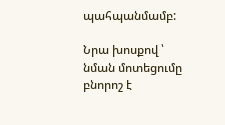պահպանմամբ:

Նրա խոսքով ՝ նման մոտեցումը բնորոշ է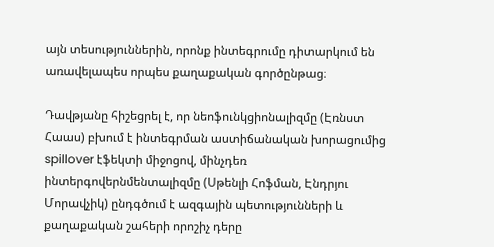այն տեսություններին, որոնք ինտեգրումը դիտարկում են առավելապես որպես քաղաքական գործընթաց։

Դավթյանը հիշեցրել է, որ նեոֆունկցիոնալիզմը (Էռնստ Հաաս) բխում է ինտեգրման աստիճանական խորացումից spillover էֆեկտի միջոցով, մինչդեռ ինտերգովերնմենտալիզմը (Սթենլի Հոֆման, Էնդրյու Մորավչիկ) ընդգծում է ազգային պետությունների և քաղաքական շահերի որոշիչ դերը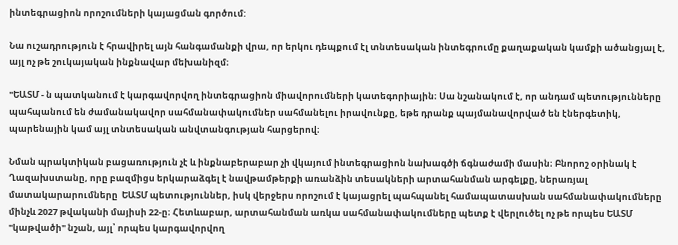ինտեգրացիոն որոշումների կայացման գործում:

Նա ուշադրություն է հրավիրել այն հանգամանքի վրա, որ երկու դեպքում էլ տնտեսական ինտեգրումը քաղաքական կամքի ածանցյալ է, այլ ոչ թե շուկայական ինքնավար մեխանիզմ։

"ԵԱՏՄ - ն պատկանում է կարգավորվող ինտեգրացիոն միավորումների կատեգորիային։ Սա նշանակում է, որ անդամ պետությունները պահպանում են ժամանակավոր սահմանափակումներ սահմանելու իրավունքը, եթե դրանք պայմանավորված են էներգետիկ, պարենային կամ այլ տնտեսական անվտանգության հարցերով։

Նման պրակտիկան բացառություն չէ և ինքնաբերաբար չի վկայում ինտեգրացիոն նախագծի ճգնաժամի մասին։ Բնորոշ օրինակ է Ղազախստանը, որը բազմիցս երկարաձգել է նավթամթերքի առանձին տեսակների արտահանման արգելքը, ներառյալ մատակարարումները  ԵԱՏՄ պետություններ, իսկ վերջերս որոշում է կայացրել պահպանել համապատասխան սահմանափակումները մինչև 2027 թվականի մայիսի 22-ը։ Հետևաբար, արտահանման առկա սահմանափակումները պետք է վերլուծել ոչ թե որպես ԵԱՏՄ  "կաթվածի" նշան, այլ՝ որպես կարգավորվող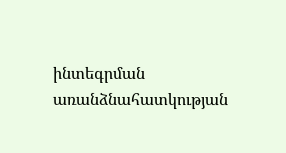ինտեգրման առանձնահատկության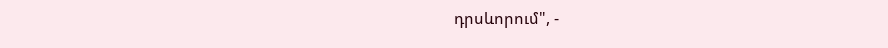դրսևորում", -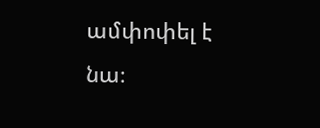ամփոփել է նա։